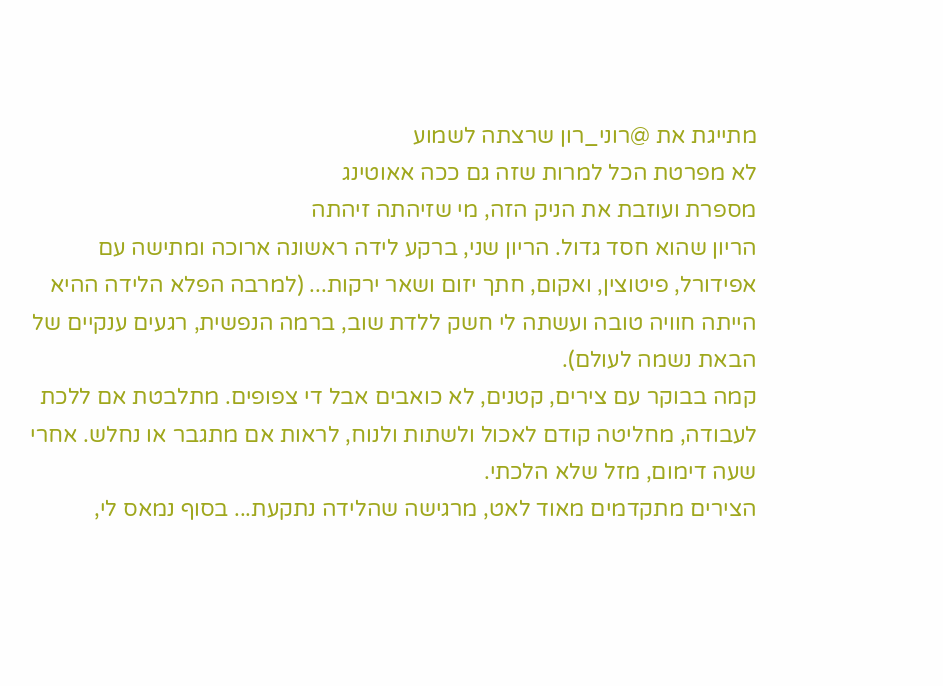מתייגת את @רוני_רון שרצתה לשמוע
לא מפרטת הכל למרות שזה גם ככה אאוטינג
מספרת ועוזבת את הניק הזה, מי שזיהתה זיהתה
הריון שהוא חסד גדול. הריון שני, ברקע לידה ראשונה ארוכה ומתישה עם אפידורל, פיטוצין, ואקום, חתך יזום ושאר ירקות... (למרבה הפלא הלידה ההיא הייתה חוויה טובה ועשתה לי חשק ללדת שוב, ברמה הנפשית, רגעים ענקיים של הבאת נשמה לעולם).
קמה בבוקר עם צירים, קטנים, לא כואבים אבל די צפופים. מתלבטת אם ללכת לעבודה, מחליטה קודם לאכול ולשתות ולנוח, לראות אם מתגבר או נחלש. אחרי שעה דימום, מזל שלא הלכתי.
הצירים מתקדמים מאוד לאט, מרגישה שהלידה נתקעת... בסוף נמאס לי,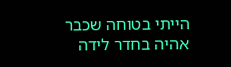הייתי בטוחה שכבר אהיה בחדר לידה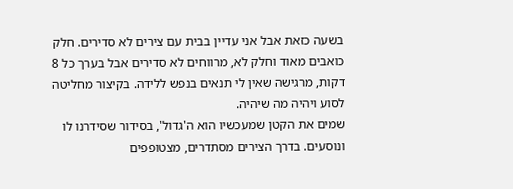בשעה כזאת אבל אני עדיין בבית עם צירים לא סדירים. חלק כואבים מאוד וחלק לא, מרווחים לא סדירים אבל בערך כל 8 דקות, מרגישה שאין לי תנאים בנפש ללידה. בקיצור מחליטה לסוע ויהיה מה שיהיה.
שמים את הקטן שמעכשיו הוא ה'גדול', בסידור שסידרנו לו ונוסעים. בדרך הצירים מסתדרים, מצטופפים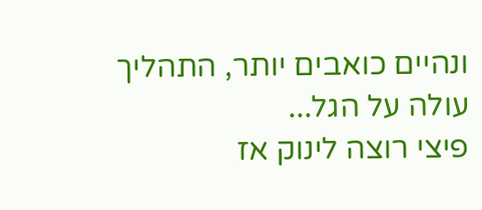ונהיים כואבים יותר, התהליך עולה על הגל...
פיצי רוצה לינוק אז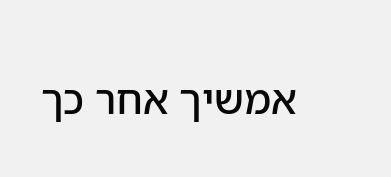אמשיך אחר כך